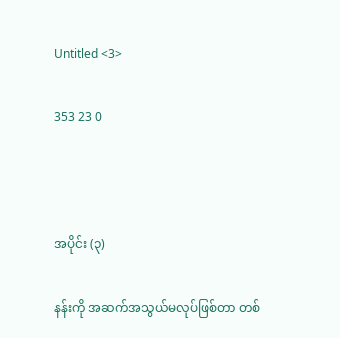Untitled <3>

353 23 0



အပိုင်း (၃)

နန်းကို အဆက်အသွယ်မလုပ်ဖြစ်တာ တစ်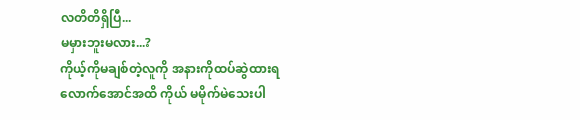လတိတိရှိပြီ...
မမှားဘူးမလား...?
ကိုယ့်ကိုမချစ်တဲ့လူကို အနားကိုထပ်ဆွဲထားရလောက်အောင်အထိ ကိုယ် မမိုက်မဲသေးပါ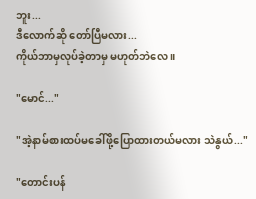ဘူး...
ဒီလောက်ဆို တော်ပြီမလား...
ကိုယ်ဘာမှလုပ်ခဲ့တာမှ မဟုတ်ဘဲလေ ။

"မောင်..."

"အဲ့နာမ်စားထပ်မခေါ်ဖို့ပြောထားတယ်မလား သဲနွယ်..."

"တောင်းပန်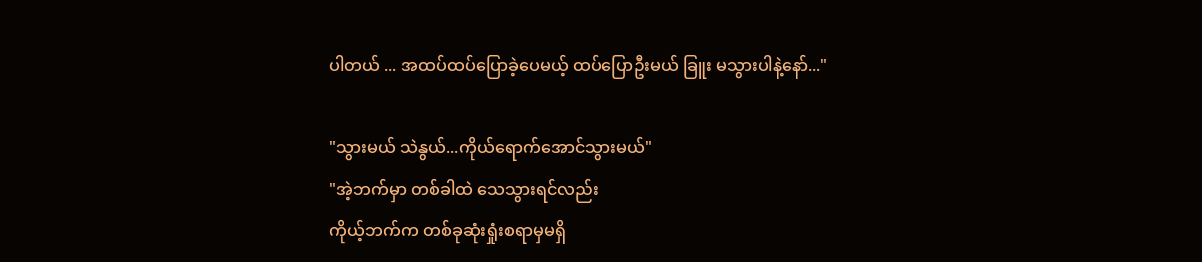ပါတယ် ... အထပ်ထပ်ပြောခဲ့ပေမယ့် ထပ်ပြောဦးမယ် ခြူး မသွားပါနဲ့နော်..."

"သွားမယ် သဲနွယ်...ကိုယ်ရောက်အောင်သွားမယ်"
"အဲ့ဘက်မှာ တစ်ခါထဲ သေသွားရင်လည်း
ကိုယ့်ဘက်က တစ်ခုဆုံးရှုံးစရာမှမရှိ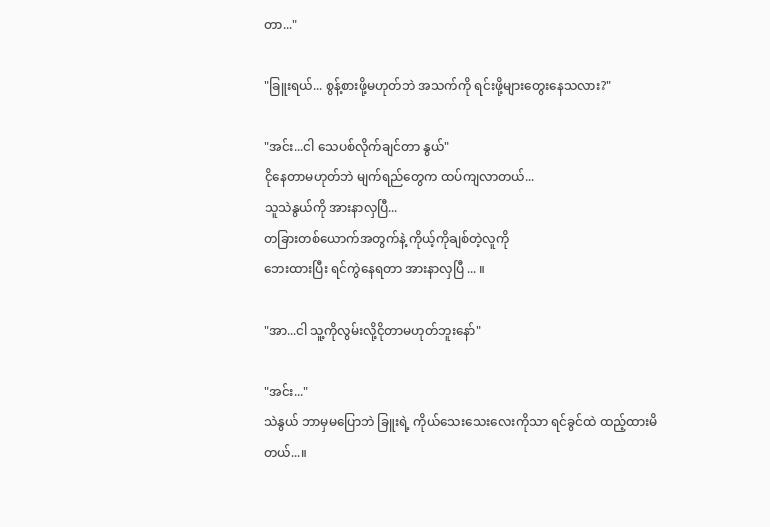တာ..."

"ခြူးရယ်... စွန့်စားဖို့မဟုတ်ဘဲ အသက်ကို ရင်းဖို့များတွေးနေသလား?"

"အင်း...ငါ သေပစ်လိုက်ချင်တာ နွယ်"
ငိုနေတာမဟုတ်ဘဲ မျက်ရည်တွေက ထပ်ကျလာတယ်...
သူသဲနွယ်ကို အားနာလှပြီ...
တခြားတစ်ယောက်အတွက်နဲ့ ကိုယ့်ကိုချစ်တဲ့လူကို
ဘေးထားပြီး ရင်ကွဲနေရတာ အားနာလှပြီ ... ။

"အာ...ငါ သူ့ကိုလွမ်းလို့ငိုတာမဟုတ်‌ဘူးနော်"

"အင်း..."
သဲနွယ် ဘာမှမပြောဘဲ ခြူးရဲ့ ကိုယ်သေးသေးလေးကိုသာ ရင်ခွင်ထဲ ထည့်ထားမိတယ်...။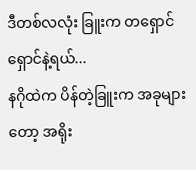ဒီတစ်လလုံး ခြူးက တရှောင်ရှောင်နဲ့ရယ်...
နဂိုထဲက ပိန်တဲ့ခြူးက အခုများတော့ အရိုး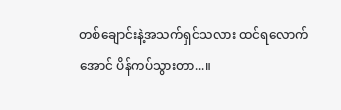တစ်ချောင်းနဲ့အသက်ရှင်သလား ထင်ရလောက်အောင် ပိန်ကပ်သွားတာ...။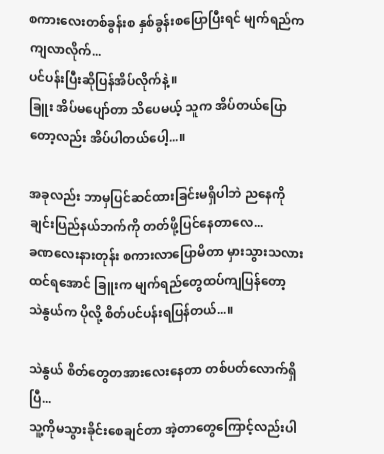စကားလေးတစ်ခွန်းစ နှစ်ခွန်းစပြောပြီးရင် မျက်ရည်ကကျလာလိုက်...
ပင်ပန်းပြီးဆိုပြန်အိပ်လိုက်နဲ့ ။
ခြူး အိပ်မပျော်တာ သိပေမယ့် သူက အိပ်တယ်ပြောတော့လည်း အိပ်ပါတယ်ပေါ့...။

အခုလည်း ဘာမှပြင်ဆင်ထားခြင်းမရှိပါဘဲ ညနေကို ချင်းပြည်နယ်ဘက်ကို တတ်ဖို့ပြင်နေတာလေ...
ခဏလေးနားတုန်း စကားလာပြောမိတာ မှားသွားသလားထင်ရအောင် ခြူးက မျက်ရည်တွေထပ်ကျပြန်တော့
သဲနွယ်က ပိုလို့ စိတ်ပင်ပန်းရပြန်တယ်...။

သဲနွယ် စိတ်တွေတအားလေးနေတာ တစ်ပတ်လောက်ရှိပြီ...
သူ့ကိုမသွားခိုင်းစေချင်တာ အဲ့တာတွေကြောင့်လည်းပါ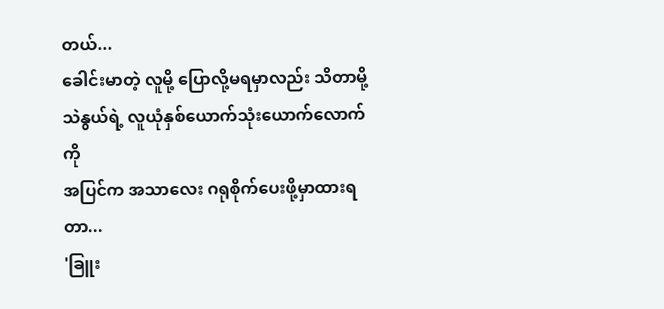တယ်...
ခေါင်းမာတဲ့ လူမို့ ပြောလို့မရမှာလည်း သိတာမို့
သဲနွယ်ရဲ့ လူယုံနှစ်ယောက်သုံးယောက်လောက်ကို
အပြင်က အသာလေး ဂရုစိုက်ပေးဖို့မှာထားရတာ...
'ခြူး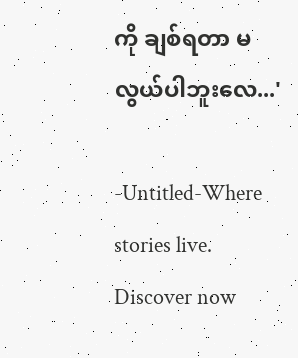ကို ချစ်ရတာ မလွယ်ပါဘူးလေ...'

-Untitled-Where stories live. Discover now